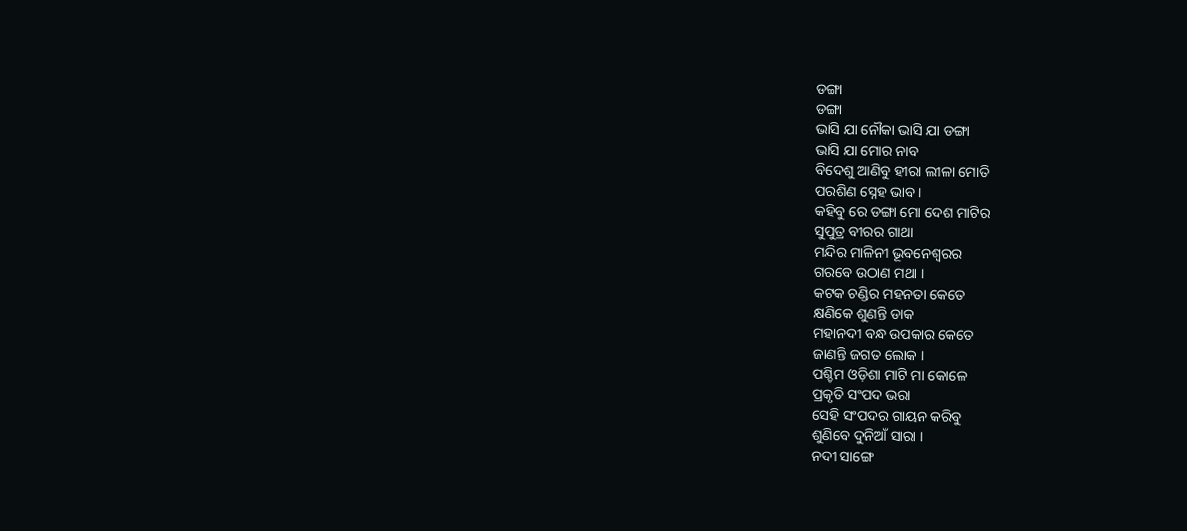ଡଙ୍ଗା
ଡଙ୍ଗା
ଭାସି ଯା ନୌକା ଭାସି ଯା ଡଙ୍ଗା
ଭାସି ଯା ମୋର ନାବ
ବିଦେଶୁ ଆଣିବୁ ହୀରା ଲୀଳା ମୋତି
ପରଶିଣ ସ୍ନେହ ଭାବ ।
କହିବୁ ରେ ଡଙ୍ଗା ମୋ ଦେଶ ମାଟିର
ସୁପୁତ୍ର ବୀରର ଗାଥା
ମନ୍ଦିର ମାଳିନୀ ଭୂବନେଶ୍ୱରର
ଗରବେ ଉଠାଣ ମଥା ।
କଟକ ଚଣ୍ଡିର ମହନତା କେତେ
କ୍ଷଣିକେ ଶୁଣନ୍ତି ଡାକ
ମହାନଦୀ ବନ୍ଧ ଉପକାର କେତେ
ଜାଣନ୍ତି ଜଗତ ଲୋକ ।
ପଶ୍ଚିମ ଓଡ଼ିଶା ମାଟି ମା କୋଳେ
ପ୍ରକୃତି ସଂପଦ ଭରା
ସେହି ସଂପଦର ଗାୟନ କରିବୁ
ଶୁଣିବେ ଦୁନିଆଁ ସାରା ।
ନଦୀ ସାଙ୍ଗେ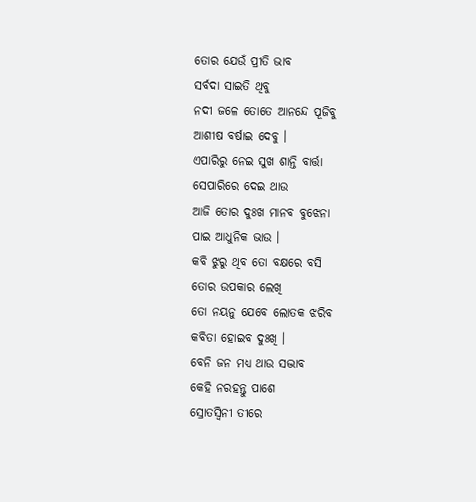ତୋର ଯେଉଁ ପ୍ରୀତି ଭାବ
ସର୍ବଦା ସାଇତି ଥିବୁ
ନଦୀ ଜଳେ ତୋତେ ଆନନ୍ଦେ ପୂଜିବୁ
ଆଶୀଷ ବର୍ଷାଇ ଦେବୁ ।
ଏପାରିରୁ ନେଇ ସୁଖ ଶାନ୍ତି ବାର୍ତ୍ତା
ସେପାରିରେ ଦେଇ ଥାଉ
ଆଜି ତୋର ଦୁଃଖ ମାନବ ବୁଝେନା
ପାଇ ଆଧୁନିକ ଭାଉ ।
କବି ଝୁରୁ ଥିବ ତୋ ବକ୍ଷରେ ବସି
ତୋର ଉପକାର ଲେଖି
ତୋ ନୟନୁ ଯେବେ ଲୋତକ ଝରିବ
କବିତା ହୋଇବ ଦୁଃଖି ।
ବେନି ଜନ ମଧ୍ୟ ଥାଉ ସଦ୍ଭାବ
କେହି ନରହନ୍ତୁ ପାଶେ
ସ୍ରୋତସ୍ବିନୀ ତୀରେ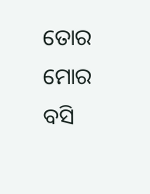ତୋର ମୋର ବସି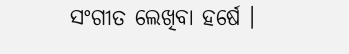ସଂଗୀତ ଲେଖିବା ହର୍ଷେ ।